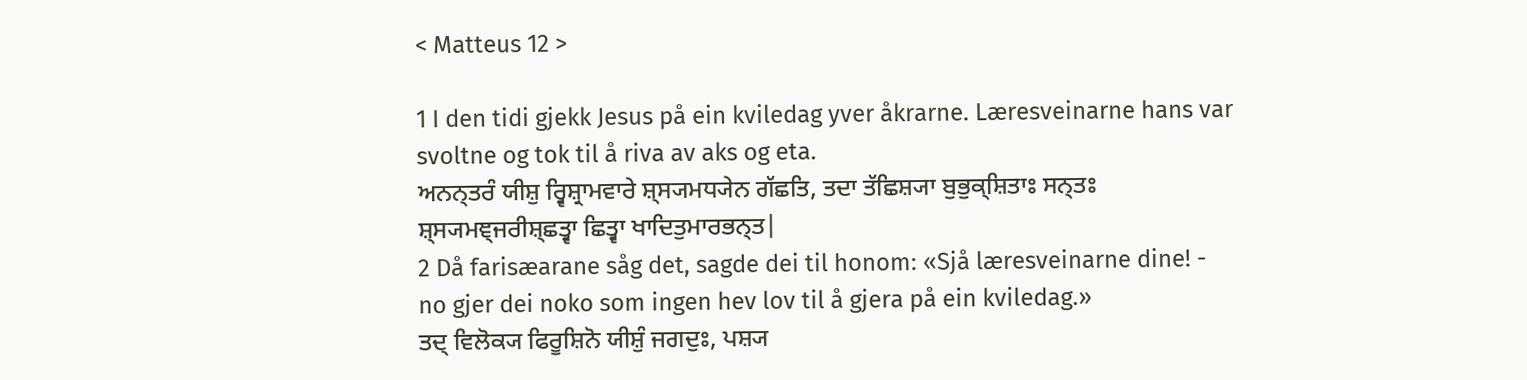< Matteus 12 >

1 I den tidi gjekk Jesus på ein kviledag yver åkrarne. Læresveinarne hans var svoltne og tok til å riva av aks og eta.
ਅਨਨ੍ਤਰੰ ਯੀਸ਼ੁ ਰ੍ਵਿਸ਼੍ਰਾਮਵਾਰੇ ਸ਼੍ਸ੍ਯਮਧ੍ਯੇਨ ਗੱਛਤਿ, ਤਦਾ ਤੱਛਿਸ਼੍ਯਾ ਬੁਭੁਕ੍ਸ਼ਿਤਾਃ ਸਨ੍ਤਃ ਸ਼੍ਸ੍ਯਮਞ੍ਜਰੀਸ਼੍ਛਤ੍ਵਾ ਛਿਤ੍ਵਾ ਖਾਦਿਤੁਮਾਰਭਨ੍ਤ|
2 Då farisæarane såg det, sagde dei til honom: «Sjå læresveinarne dine! - no gjer dei noko som ingen hev lov til å gjera på ein kviledag.»
ਤਦ੍ ਵਿਲੋਕ੍ਯ ਫਿਰੂਸ਼ਿਨੋ ਯੀਸ਼ੁੰ ਜਗਦੁਃ, ਪਸ਼੍ਯ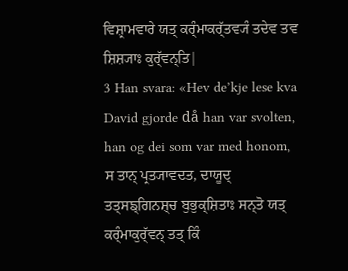ਵਿਸ਼੍ਰਾਮਵਾਰੇ ਯਤ੍ ਕਰ੍ੰਮਾਕਰ੍ੱਤਵ੍ਯੰ ਤਦੇਵ ਤਵ ਸ਼ਿਸ਼੍ਯਾਃ ਕੁਰ੍ੱਵਨ੍ਤਿ|
3 Han svara: «Hev de’kje lese kva David gjorde då han var svolten, han og dei som var med honom,
ਸ ਤਾਨ੍ ਪ੍ਰਤ੍ਯਾਵਦਤ, ਦਾਯੂਦ੍ ਤਤ੍ਸਙ੍ਗਿਨਸ਼੍ਚ ਬੁਭੁਕ੍ਸ਼ਿਤਾਃ ਸਨ੍ਤੋ ਯਤ੍ ਕਰ੍ੰਮਾਕੁਰ੍ੱਵਨ੍ ਤਤ੍ ਕਿੰ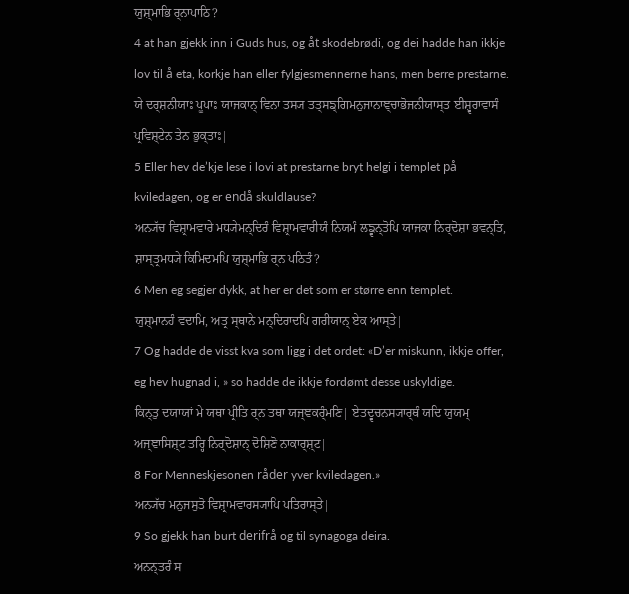ਯੁਸ਼੍ਮਾਭਿ ਰ੍ਨਾਪਾਠਿ?
4 at han gjekk inn i Guds hus, og åt skodebrødi, og dei hadde han ikkje lov til å eta, korkje han eller fylgjesmennerne hans, men berre prestarne.
ਯੇ ਦਰ੍ਸ਼ਨੀਯਾਃ ਪੂਪਾਃ ਯਾਜਕਾਨ੍ ਵਿਨਾ ਤਸ੍ਯ ਤਤ੍ਸਙ੍ਗਿਮਨੁਜਾਨਾਞ੍ਚਾਭੋਜਨੀਯਾਸ੍ਤ ਈਸ਼੍ਵਰਾਵਾਸੰ ਪ੍ਰਵਿਸ਼੍ਟੇਨ ਤੇਨ ਭੁਕ੍ਤਾਃ|
5 Eller hev de’kje lese i lovi at prestarne bryt helgi i templet på kviledagen, og er endå skuldlause?
ਅਨ੍ਯੱਚ ਵਿਸ਼੍ਰਾਮਵਾਰੇ ਮਧ੍ਯੇਮਨ੍ਦਿਰੰ ਵਿਸ਼੍ਰਾਮਵਾਰੀਯੰ ਨਿਯਮੰ ਲਙ੍ਵਨ੍ਤੋਪਿ ਯਾਜਕਾ ਨਿਰ੍ਦੋਸ਼ਾ ਭਵਨ੍ਤਿ, ਸ਼ਾਸ੍ਤ੍ਰਮਧ੍ਯੇ ਕਿਮਿਦਮਪਿ ਯੁਸ਼੍ਮਾਭਿ ਰ੍ਨ ਪਠਿਤੰ?
6 Men eg segjer dykk, at her er det som er større enn templet.
ਯੁਸ਼੍ਮਾਨਹੰ ਵਦਾਮਿ, ਅਤ੍ਰ ਸ੍ਥਾਨੇ ਮਨ੍ਦਿਰਾਦਪਿ ਗਰੀਯਾਨ੍ ਏਕ ਆਸ੍ਤੇ|
7 Og hadde de visst kva som ligg i det ordet: «D’er miskunn, ikkje offer, eg hev hugnad i, » so hadde de ikkje fordømt desse uskyldige.
ਕਿਨ੍ਤੁ ਦਯਾਯਾਂ ਮੇ ਯਥਾ ਪ੍ਰੀਤਿ ਰ੍ਨ ਤਥਾ ਯਜ੍ਞਕਰ੍ੰਮਣਿ| ਏਤਦ੍ਵਚਨਸ੍ਯਾਰ੍ਥੰ ਯਦਿ ਯੁਯਮ੍ ਅਜ੍ਞਾਸਿਸ਼੍ਟ ਤਰ੍ਹਿ ਨਿਰ੍ਦੋਸ਼ਾਨ੍ ਦੋਸ਼ਿਣੋ ਨਾਕਾਰ੍ਸ਼੍ਟ|
8 For Menneskjesonen råder yver kviledagen.»
ਅਨ੍ਯੱਚ ਮਨੁਜਸੁਤੋ ਵਿਸ਼੍ਰਾਮਵਾਰਸ੍ਯਾਪਿ ਪਤਿਰਾਸ੍ਤੇ|
9 So gjekk han burt derifrå og til synagoga deira.
ਅਨਨ੍ਤਰੰ ਸ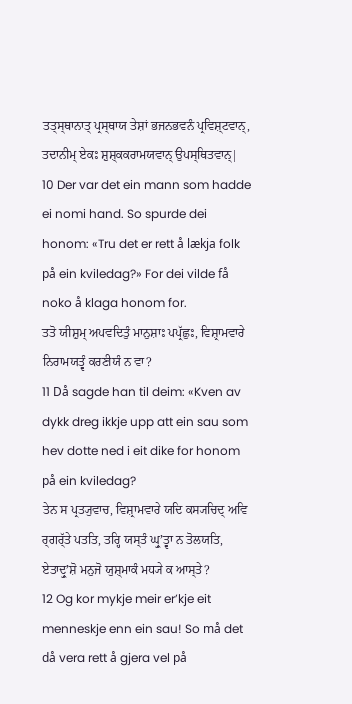ਤਤ੍ਸ੍ਥਾਨਾਤ੍ ਪ੍ਰਸ੍ਥਾਯ ਤੇਸ਼ਾਂ ਭਜਨਭਵਨੰ ਪ੍ਰਵਿਸ਼੍ਟਵਾਨ੍, ਤਦਾਨੀਮ੍ ਏਕਃ ਸ਼ੁਸ਼੍ਕਕਰਾਮਯਵਾਨ੍ ਉਪਸ੍ਥਿਤਵਾਨ੍|
10 Der var det ein mann som hadde ei nomi hand. So spurde dei honom: «Tru det er rett å lækja folk på ein kviledag?» For dei vilde få noko å klaga honom for.
ਤਤੋ ਯੀਸ਼ੁਮ੍ ਅਪਵਦਿਤੁੰ ਮਾਨੁਸ਼ਾਃ ਪਪ੍ਰੱਛੁਃ, ਵਿਸ਼੍ਰਾਮਵਾਰੇ ਨਿਰਾਮਯਤ੍ਵੰ ਕਰਣੀਯੰ ਨ ਵਾ?
11 Då sagde han til deim: «Kven av dykk dreg ikkje upp att ein sau som hev dotte ned i eit dike for honom på ein kviledag?
ਤੇਨ ਸ ਪ੍ਰਤ੍ਯੁਵਾਚ, ਵਿਸ਼੍ਰਾਮਵਾਰੇ ਯਦਿ ਕਸ੍ਯਚਿਦ੍ ਅਵਿ ਰ੍ਗਰ੍ੱਤੇ ਪਤਤਿ, ਤਰ੍ਹਿ ਯਸ੍ਤੰ ਘ੍ਰੁʼਤ੍ਵਾ ਨ ਤੋਲਯਤਿ, ਏਤਾਦ੍ਰੁʼਸ਼ੋ ਮਨੁਜੋ ਯੁਸ਼੍ਮਾਕੰ ਮਧ੍ਯੇ ਕ ਆਸ੍ਤੇ?
12 Og kor mykje meir er’kje eit menneskje enn ein sau! So må det då vera rett å gjera vel på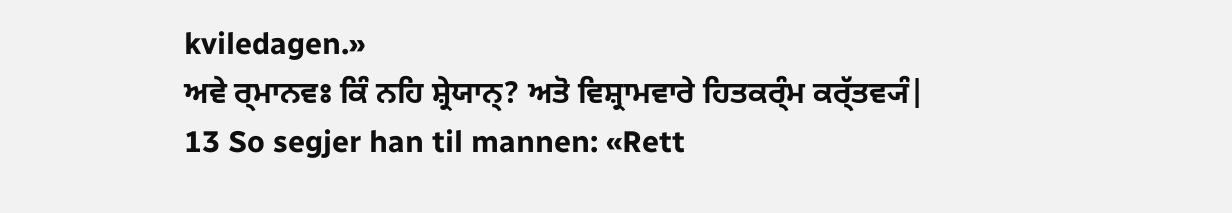kviledagen.»
ਅਵੇ ਰ੍ਮਾਨਵਃ ਕਿੰ ਨਹਿ ਸ਼੍ਰੇਯਾਨ੍? ਅਤੋ ਵਿਸ਼੍ਰਾਮਵਾਰੇ ਹਿਤਕਰ੍ੰਮ ਕਰ੍ੱਤਵ੍ਯੰ|
13 So segjer han til mannen: «Rett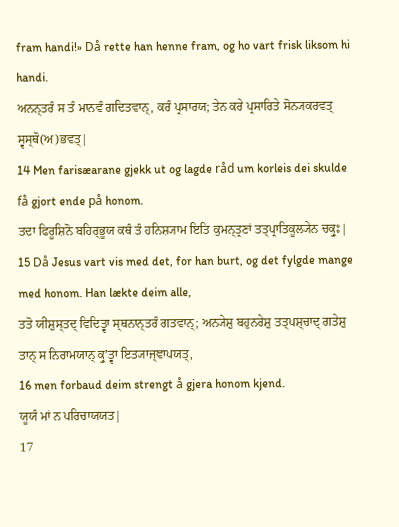fram handi!» Då rette han henne fram, og ho vart frisk liksom hi handi.
ਅਨਨ੍ਤਰੰ ਸ ਤੰ ਮਾਨਵੰ ਗਦਿਤਵਾਨ੍, ਕਰੰ ਪ੍ਰਸਾਰਯ; ਤੇਨ ਕਰੇ ਪ੍ਰਸਾਰਿਤੇ ਸੋਨ੍ਯਕਰਵਤ੍ ਸ੍ਵਸ੍ਥੋ(ਅ)ਭਵਤ੍|
14 Men farisæarane gjekk ut og lagde råd um korleis dei skulde få gjort ende på honom.
ਤਦਾ ਫਿਰੂਸ਼ਿਨੋ ਬਹਿਰ੍ਭੂਯ ਕਥੰ ਤੰ ਹਨਿਸ਼੍ਯਾਮ ਇਤਿ ਕੁਮਨ੍ਤ੍ਰਣਾਂ ਤਤ੍ਪ੍ਰਾਤਿਕੂਲ੍ਯੇਨ ਚਕ੍ਰੁਃ|
15 Då Jesus vart vis med det, for han burt, og det fylgde mange med honom. Han lækte deim alle,
ਤਤੋ ਯੀਸ਼ੁਸ੍ਤਦ੍ ਵਿਦਿਤ੍ਵਾ ਸ੍ਥਨਾਨ੍ਤਰੰ ਗਤਵਾਨ੍; ਅਨ੍ਯੇਸ਼ੁ ਬਹੁਨਰੇਸ਼ੁ ਤਤ੍ਪਸ਼੍ਚਾਦ੍ ਗਤੇਸ਼ੁ ਤਾਨ੍ ਸ ਨਿਰਾਮਯਾਨ੍ ਕ੍ਰੁʼਤ੍ਵਾ ਇਤ੍ਯਾਜ੍ਞਾਪਯਤ੍,
16 men forbaud deim strengt å gjera honom kjend.
ਯੂਯੰ ਮਾਂ ਨ ਪਰਿਚਾਯਯਤ|
17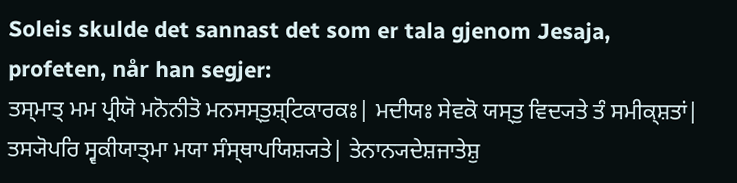Soleis skulde det sannast det som er tala gjenom Jesaja, profeten, når han segjer:
ਤਸ੍ਮਾਤ੍ ਮਮ ਪ੍ਰੀਯੋ ਮਨੋਨੀਤੋ ਮਨਸਸ੍ਤੁਸ਼੍ਟਿਕਾਰਕਃ| ਮਦੀਯਃ ਸੇਵਕੋ ਯਸ੍ਤੁ ਵਿਦ੍ਯਤੇ ਤੰ ਸਮੀਕ੍ਸ਼ਤਾਂ| ਤਸ੍ਯੋਪਰਿ ਸ੍ਵਕੀਯਾਤ੍ਮਾ ਮਯਾ ਸੰਸ੍ਥਾਪਯਿਸ਼੍ਯਤੇ| ਤੇਨਾਨ੍ਯਦੇਸ਼ਜਾਤੇਸ਼ੁ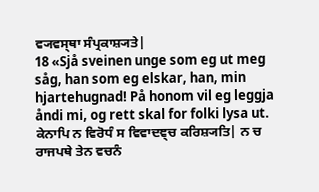ਵ੍ਯਵਸ੍ਥਾ ਸੰਪ੍ਰਕਾਸ਼੍ਯਤੇ|
18 «Sjå sveinen unge som eg ut meg såg, han som eg elskar, han, min hjartehugnad! På honom vil eg leggja åndi mi, og rett skal for folki lysa ut.
ਕੇਨਾਪਿ ਨ ਵਿਰੋਧੰ ਸ ਵਿਵਾਦਞ੍ਚ ਕਰਿਸ਼੍ਯਤਿ| ਨ ਚ ਰਾਜਪਥੇ ਤੇਨ ਵਚਨੰ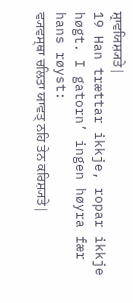ਸ਼੍ਰਾਵਯਿਸ਼੍ਯਤੇ|
19 Han trættar ikkje, ropar ikkje høgt. I gatorn’ ingen høyra fær hans røyst:
ਵ੍ਯਵਸ੍ਥਾ ਚਲਿਤਾ ਯਾਵਤ੍ ਨਹਿ ਤੇਨ ਕਰਿਸ਼੍ਯਤੇ|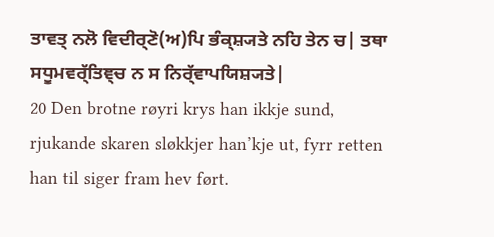ਤਾਵਤ੍ ਨਲੋ ਵਿਦੀਰ੍ਣੋ(ਅ)ਪਿ ਭੰਕ੍ਸ਼੍ਯਤੇ ਨਹਿ ਤੇਨ ਚ| ਤਥਾ ਸਧੂਮਵਰ੍ੱਤਿਞ੍ਚ ਨ ਸ ਨਿਰ੍ੱਵਾਪਯਿਸ਼੍ਯਤੇ|
20 Den brotne røyri krys han ikkje sund, rjukande skaren sløkkjer han’kje ut, fyrr retten han til siger fram hev ført.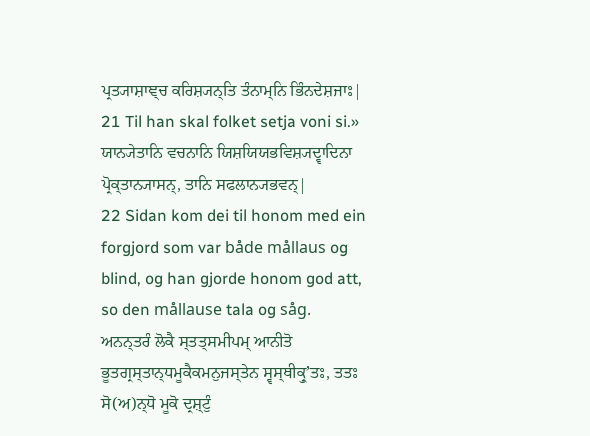ਪ੍ਰਤ੍ਯਾਸ਼ਾਞ੍ਚ ਕਰਿਸ਼੍ਯਨ੍ਤਿ ਤੰਨਾਮ੍ਨਿ ਭਿੰਨਦੇਸ਼ਜਾਃ|
21 Til han skal folket setja voni si.»
ਯਾਨ੍ਯੇਤਾਨਿ ਵਚਨਾਨਿ ਯਿਸ਼ਯਿਯਭਵਿਸ਼੍ਯਦ੍ਵਾਦਿਨਾ ਪ੍ਰੋਕ੍ਤਾਨ੍ਯਾਸਨ੍, ਤਾਨਿ ਸਫਲਾਨ੍ਯਭਵਨ੍|
22 Sidan kom dei til honom med ein forgjord som var både mållaus og blind, og han gjorde honom god att, so den mållause tala og såg.
ਅਨਨ੍ਤਰੰ ਲੋਕੈ ਸ੍ਤਤ੍ਸਮੀਪਮ੍ ਆਨੀਤੋ ਭੂਤਗ੍ਰਸ੍ਤਾਨ੍ਧਮੂਕੈਕਮਨੁਜਸ੍ਤੇਨ ਸ੍ਵਸ੍ਥੀਕ੍ਰੁʼਤਃ, ਤਤਃ ਸੋ(ਅ)ਨ੍ਧੋ ਮੂਕੋ ਦ੍ਰਸ਼੍ਟੁੰ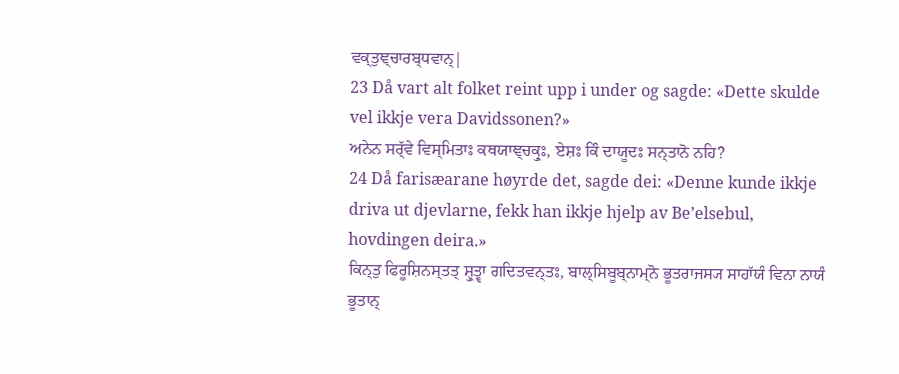ਵਕ੍ਤੁਞ੍ਚਾਰਬ੍ਧਵਾਨ੍|
23 Då vart alt folket reint upp i under og sagde: «Dette skulde vel ikkje vera Davidssonen?»
ਅਨੇਨ ਸਰ੍ੱਵੇ ਵਿਸ੍ਮਿਤਾਃ ਕਥਯਾਞ੍ਚਕ੍ਰੁਃ, ਏਸ਼ਃ ਕਿੰ ਦਾਯੂਦਃ ਸਨ੍ਤਾਨੋ ਨਹਿ?
24 Då farisæarane høyrde det, sagde dei: «Denne kunde ikkje driva ut djevlarne, fekk han ikkje hjelp av Be’elsebul, hovdingen deira.»
ਕਿਨ੍ਤੁ ਫਿਰੂਸ਼ਿਨਸ੍ਤਤ੍ ਸ਼੍ਰੁਤ੍ਵਾ ਗਦਿਤਵਨ੍ਤਃ, ਬਾਲ੍ਸਿਬੂਬ੍ਨਾਮ੍ਨੋ ਭੂਤਰਾਜਸ੍ਯ ਸਾਹਾੱਯੰ ਵਿਨਾ ਨਾਯੰ ਭੂਤਾਨ੍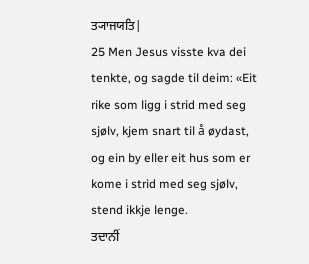ਤ੍ਯਾਜਯਤਿ|
25 Men Jesus visste kva dei tenkte, og sagde til deim: «Eit rike som ligg i strid med seg sjølv, kjem snart til å øydast, og ein by eller eit hus som er kome i strid med seg sjølv, stend ikkje lenge.
ਤਦਾਨੀਂ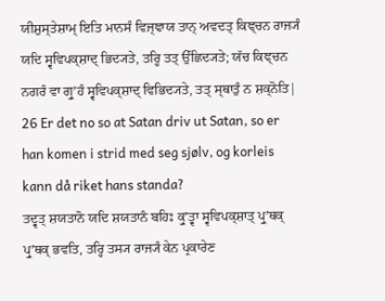ਯੀਸ਼ੁਸ੍ਤੇਸ਼ਾਮ੍ ਇਤਿ ਮਾਨਸੰ ਵਿਜ੍ਞਾਯ ਤਾਨ੍ ਅਵਦਤ੍ ਕਿਞ੍ਚਨ ਰਾਜ੍ਯੰ ਯਦਿ ਸ੍ਵਵਿਪਕ੍ਸ਼ਾਦ੍ ਭਿਦ੍ਯਤੇ, ਤਰ੍ਹਿ ਤਤ੍ ਉੱਛਿਦ੍ਯਤੇ; ਯੱਚ ਕਿਞ੍ਚਨ ਨਗਰੰ ਵਾ ਗ੍ਰੁʼਹੰ ਸ੍ਵਵਿਪਕ੍ਸ਼ਾਦ੍ ਵਿਭਿਦ੍ਯਤੇ, ਤਤ੍ ਸ੍ਥਾਤੁੰ ਨ ਸ਼ਕ੍ਨੋਤਿ|
26 Er det no so at Satan driv ut Satan, so er han komen i strid med seg sjølv, og korleis kann då riket hans standa?
ਤਦ੍ਵਤ੍ ਸ਼ਯਤਾਨੋ ਯਦਿ ਸ਼ਯਤਾਨੰ ਬਹਿਃ ਕ੍ਰੁʼਤ੍ਵਾ ਸ੍ਵਵਿਪਕ੍ਸ਼ਾਤ੍ ਪ੍ਰੁʼਥਕ੍ ਪ੍ਰੁʼਥਕ੍ ਭਵਤਿ, ਤਰ੍ਹਿ ਤਸ੍ਯ ਰਾਜ੍ਯੰ ਕੇਨ ਪ੍ਰਕਾਰੇਣ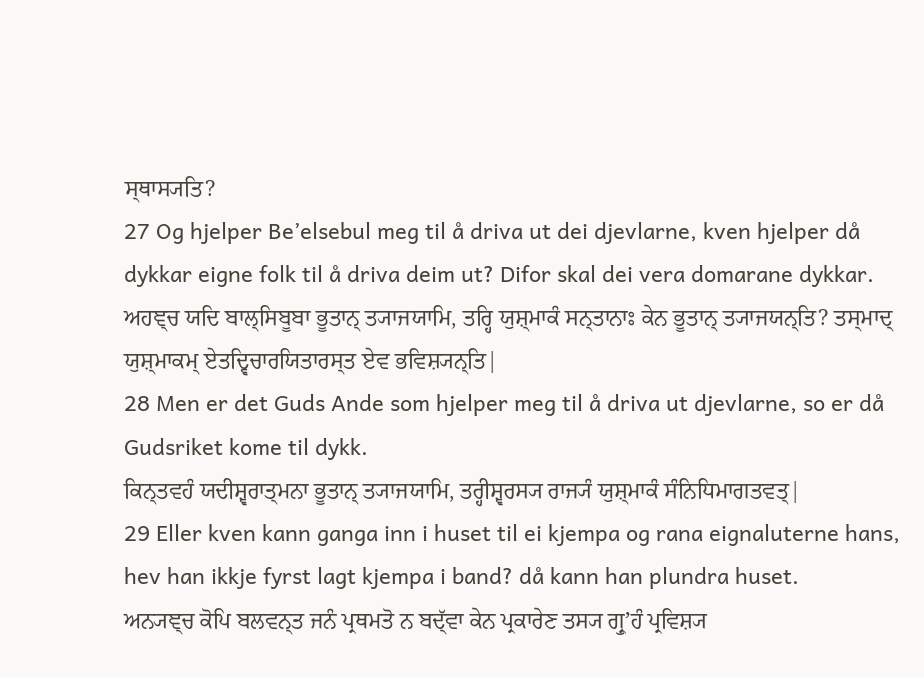ਸ੍ਥਾਸ੍ਯਤਿ?
27 Og hjelper Be’elsebul meg til å driva ut dei djevlarne, kven hjelper då dykkar eigne folk til å driva deim ut? Difor skal dei vera domarane dykkar.
ਅਹਞ੍ਚ ਯਦਿ ਬਾਲ੍ਸਿਬੂਬਾ ਭੂਤਾਨ੍ ਤ੍ਯਾਜਯਾਮਿ, ਤਰ੍ਹਿ ਯੁਸ਼੍ਮਾਕੰ ਸਨ੍ਤਾਨਾਃ ਕੇਨ ਭੂਤਾਨ੍ ਤ੍ਯਾਜਯਨ੍ਤਿ? ਤਸ੍ਮਾਦ੍ ਯੁਸ਼੍ਮਾਕਮ੍ ਏਤਦ੍ਵਿਚਾਰਯਿਤਾਰਸ੍ਤ ਏਵ ਭਵਿਸ਼੍ਯਨ੍ਤਿ|
28 Men er det Guds Ande som hjelper meg til å driva ut djevlarne, so er då Gudsriket kome til dykk.
ਕਿਨ੍ਤਵਹੰ ਯਦੀਸ਼੍ਵਰਾਤ੍ਮਨਾ ਭੂਤਾਨ੍ ਤ੍ਯਾਜਯਾਮਿ, ਤਰ੍ਹੀਸ਼੍ਵਰਸ੍ਯ ਰਾਜ੍ਯੰ ਯੁਸ਼੍ਮਾਕੰ ਸੰਨਿਧਿਮਾਗਤਵਤ੍|
29 Eller kven kann ganga inn i huset til ei kjempa og rana eignaluterne hans, hev han ikkje fyrst lagt kjempa i band? då kann han plundra huset.
ਅਨ੍ਯਞ੍ਚ ਕੋਪਿ ਬਲਵਨ੍ਤ ਜਨੰ ਪ੍ਰਥਮਤੋ ਨ ਬਦ੍ੱਵਾ ਕੇਨ ਪ੍ਰਕਾਰੇਣ ਤਸ੍ਯ ਗ੍ਰੁʼਹੰ ਪ੍ਰਵਿਸ਼੍ਯ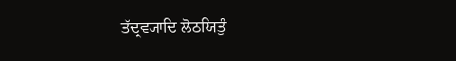ਤੱਦ੍ਰਵ੍ਯਾਦਿ ਲੋਠਯਿਤੁੰ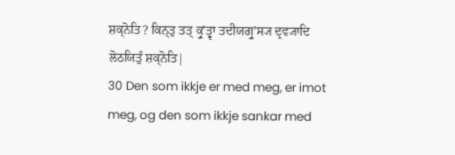ਸ਼ਕ੍ਨੋਤਿ? ਕਿਨ੍ਤੁ ਤਤ੍ ਕ੍ਰੁʼਤ੍ਵਾ ਤਦੀਯਗ੍ਰੁʼਸ੍ਯ ਦ੍ਰਵ੍ਯਾਦਿ ਲੋਠਯਿਤੁੰ ਸ਼ਕ੍ਨੋਤਿ|
30 Den som ikkje er med meg, er imot meg, og den som ikkje sankar med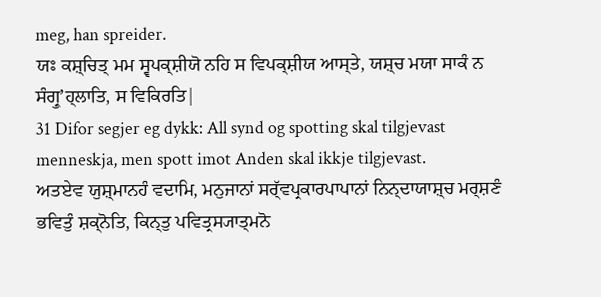meg, han spreider.
ਯਃ ਕਸ਼੍ਚਿਤ੍ ਮਮ ਸ੍ਵਪਕ੍ਸ਼ੀਯੋ ਨਹਿ ਸ ਵਿਪਕ੍ਸ਼ੀਯ ਆਸ੍ਤੇ, ਯਸ਼੍ਚ ਮਯਾ ਸਾਕੰ ਨ ਸੰਗ੍ਰੁʼਹ੍ਲਾਤਿ, ਸ ਵਿਕਿਰਤਿ|
31 Difor segjer eg dykk: All synd og spotting skal tilgjevast menneskja, men spott imot Anden skal ikkje tilgjevast.
ਅਤਏਵ ਯੁਸ਼੍ਮਾਨਹੰ ਵਦਾਮਿ, ਮਨੁਜਾਨਾਂ ਸਰ੍ੱਵਪ੍ਰਕਾਰਪਾਪਾਨਾਂ ਨਿਨ੍ਦਾਯਾਸ਼੍ਚ ਮਰ੍ਸ਼ਣੰ ਭਵਿਤੁੰ ਸ਼ਕ੍ਨੋਤਿ, ਕਿਨ੍ਤੁ ਪਵਿਤ੍ਰਸ੍ਯਾਤ੍ਮਨੋ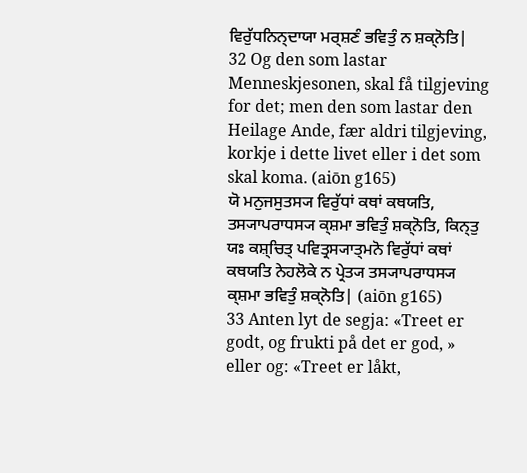ਵਿਰੁੱਧਨਿਨ੍ਦਾਯਾ ਮਰ੍ਸ਼ਣੰ ਭਵਿਤੁੰ ਨ ਸ਼ਕ੍ਨੋਤਿ|
32 Og den som lastar Menneskjesonen, skal få tilgjeving for det; men den som lastar den Heilage Ande, fær aldri tilgjeving, korkje i dette livet eller i det som skal koma. (aiōn g165)
ਯੋ ਮਨੁਜਸੁਤਸ੍ਯ ਵਿਰੁੱਧਾਂ ਕਥਾਂ ਕਥਯਤਿ, ਤਸ੍ਯਾਪਰਾਧਸ੍ਯ ਕ੍ਸ਼ਮਾ ਭਵਿਤੁੰ ਸ਼ਕ੍ਨੋਤਿ, ਕਿਨ੍ਤੁ ਯਃ ਕਸ਼੍ਚਿਤ੍ ਪਵਿਤ੍ਰਸ੍ਯਾਤ੍ਮਨੋ ਵਿਰੁੱਧਾਂ ਕਥਾਂ ਕਥਯਤਿ ਨੇਹਲੋਕੇ ਨ ਪ੍ਰੇਤ੍ਯ ਤਸ੍ਯਾਪਰਾਧਸ੍ਯ ਕ੍ਸ਼ਮਾ ਭਵਿਤੁੰ ਸ਼ਕ੍ਨੋਤਿ| (aiōn g165)
33 Anten lyt de segja: «Treet er godt, og frukti på det er god, » eller og: «Treet er låkt,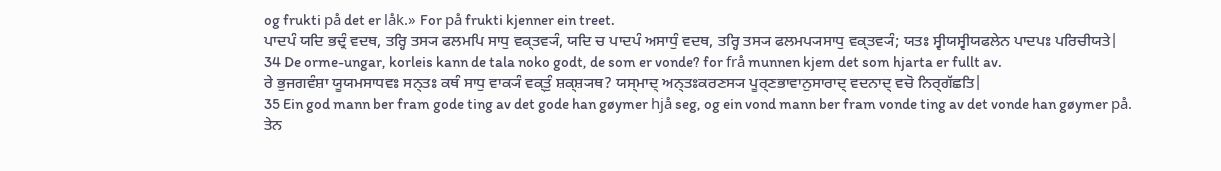og frukti på det er låk.» For på frukti kjenner ein treet.
ਪਾਦਪੰ ਯਦਿ ਭਦ੍ਰੰ ਵਦਥ, ਤਰ੍ਹਿ ਤਸ੍ਯ ਫਲਮਪਿ ਸਾਧੁ ਵਕ੍ਤਵ੍ਯੰ, ਯਦਿ ਚ ਪਾਦਪੰ ਅਸਾਧੁੰ ਵਦਥ, ਤਰ੍ਹਿ ਤਸ੍ਯ ਫਲਮਪ੍ਯਸਾਧੁ ਵਕ੍ਤਵ੍ਯੰ; ਯਤਃ ਸ੍ਵੀਯਸ੍ਵੀਯਫਲੇਨ ਪਾਦਪਃ ਪਰਿਚੀਯਤੇ|
34 De orme-ungar, korleis kann de tala noko godt, de som er vonde? for frå munnen kjem det som hjarta er fullt av.
ਰੇ ਭੁਜਗਵੰਸ਼ਾ ਯੂਯਮਸਾਧਵਃ ਸਨ੍ਤਃ ਕਥੰ ਸਾਧੁ ਵਾਕ੍ਯੰ ਵਕ੍ਤੁੰ ਸ਼ਕ੍ਸ਼੍ਯਥ? ਯਸ੍ਮਾਦ੍ ਅਨ੍ਤਃਕਰਣਸ੍ਯ ਪੂਰ੍ਣਭਾਵਾਨੁਸਾਰਾਦ੍ ਵਦਨਾਦ੍ ਵਚੋ ਨਿਰ੍ਗੱਛਤਿ|
35 Ein god mann ber fram gode ting av det gode han gøymer hjå seg, og ein vond mann ber fram vonde ting av det vonde han gøymer på.
ਤੇਨ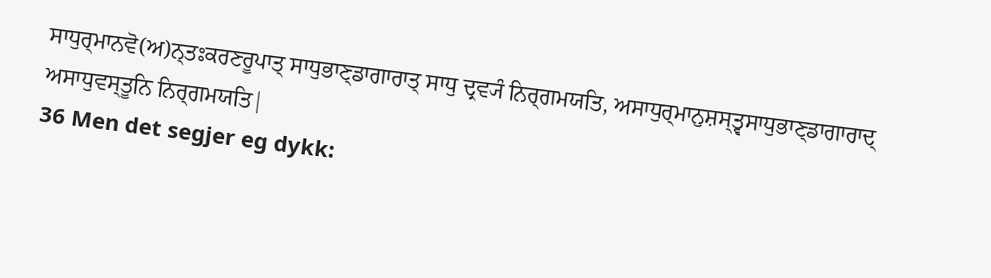ਸਾਧੁਰ੍ਮਾਨਵੋ(ਅ)ਨ੍ਤਃਕਰਣਰੂਪਾਤ੍ ਸਾਧੁਭਾਣ੍ਡਾਗਾਰਾਤ੍ ਸਾਧੁ ਦ੍ਰਵ੍ਯੰ ਨਿਰ੍ਗਮਯਤਿ, ਅਸਾਧੁਰ੍ਮਾਨੁਸ਼ਸ੍ਤ੍ਵਸਾਧੁਭਾਣ੍ਡਾਗਾਰਾਦ੍ ਅਸਾਧੁਵਸ੍ਤੂਨਿ ਨਿਰ੍ਗਮਯਤਿ|
36 Men det segjer eg dykk: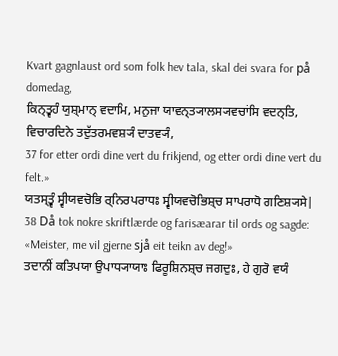Kvart gagnlaust ord som folk hev tala, skal dei svara for på domedag,
ਕਿਨ੍ਤ੍ਵਹੰ ਯੁਸ਼੍ਮਾਨ੍ ਵਦਾਮਿ, ਮਨੁਜਾ ਯਾਵਨ੍ਤ੍ਯਾਲਸ੍ਯਵਚਾਂਸਿ ਵਦਨ੍ਤਿ, ਵਿਚਾਰਦਿਨੇ ਤਦੁੱਤਰਮਵਸ਼੍ਯੰ ਦਾਤਵ੍ਯੰ,
37 for etter ordi dine vert du frikjend, og etter ordi dine vert du felt.»
ਯਤਸ੍ਤ੍ਵੰ ਸ੍ਵੀਯਵਚੋਭਿ ਰ੍ਨਿਰਪਰਾਧਃ ਸ੍ਵੀਯਵਚੋਭਿਸ਼੍ਚ ਸਾਪਰਾਧੋ ਗਣਿਸ਼੍ਯਸੇ|
38 Då tok nokre skriftlærde og farisæarar til ords og sagde: «Meister, me vil gjerne sjå eit teikn av deg!»
ਤਦਾਨੀਂ ਕਤਿਪਯਾ ਉਪਾਧ੍ਯਾਯਾਃ ਫਿਰੂਸ਼ਿਨਸ਼੍ਚ ਜਗਦੁਃ, ਹੇ ਗੁਰੋ ਵਯੰ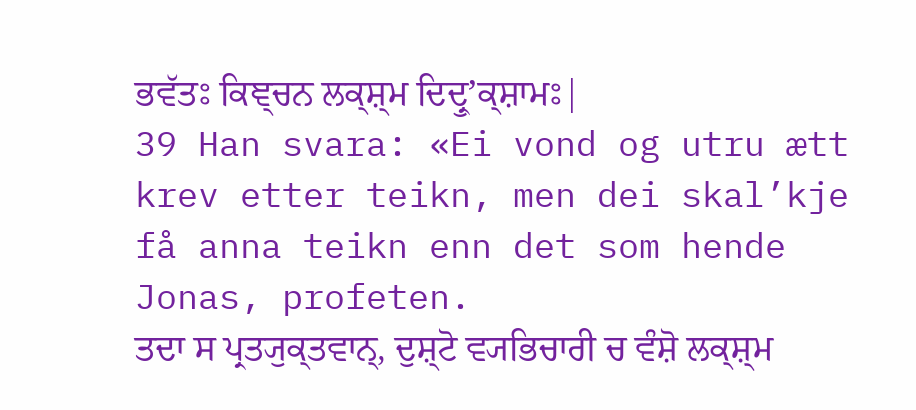ਭਵੱਤਃ ਕਿਞ੍ਚਨ ਲਕ੍ਸ਼੍ਮ ਦਿਦ੍ਰੁʼਕ੍ਸ਼ਾਮਃ|
39 Han svara: «Ei vond og utru ætt krev etter teikn, men dei skal’kje få anna teikn enn det som hende Jonas, profeten.
ਤਦਾ ਸ ਪ੍ਰਤ੍ਯੁਕ੍ਤਵਾਨ੍, ਦੁਸ਼੍ਟੋ ਵ੍ਯਭਿਚਾਰੀ ਚ ਵੰਸ਼ੋ ਲਕ੍ਸ਼੍ਮ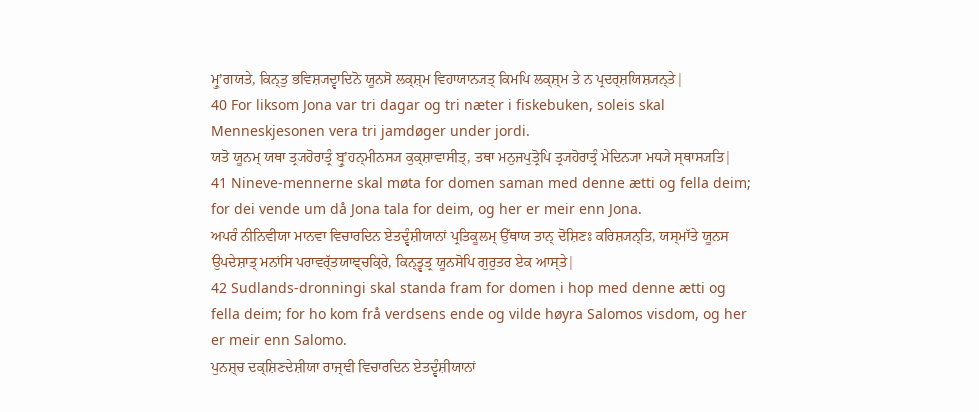ਮ੍ਰੁʼਗਯਤੇ, ਕਿਨ੍ਤੁ ਭਵਿਸ਼੍ਯਦ੍ਵਾਦਿਨੋ ਯੂਨਸੋ ਲਕ੍ਸ਼੍ਮ ਵਿਹਾਯਾਨ੍ਯਤ੍ ਕਿਮਪਿ ਲਕ੍ਸ਼੍ਮ ਤੇ ਨ ਪ੍ਰਦਰ੍ਸ਼ਯਿਸ਼੍ਯਨ੍ਤੇ|
40 For liksom Jona var tri dagar og tri næter i fiskebuken, soleis skal Menneskjesonen vera tri jamdøger under jordi.
ਯਤੋ ਯੂਨਮ੍ ਯਥਾ ਤ੍ਰ੍ਯਹੋਰਾਤ੍ਰੰ ਬ੍ਰੁʼਹਨ੍ਮੀਨਸ੍ਯ ਕੁਕ੍ਸ਼ਾਵਾਸੀਤ੍, ਤਥਾ ਮਨੁਜਪੁਤ੍ਰੋਪਿ ਤ੍ਰ੍ਯਹੋਰਾਤ੍ਰੰ ਮੇਦਿਨ੍ਯਾ ਮਧ੍ਯੇ ਸ੍ਥਾਸ੍ਯਤਿ|
41 Nineve-mennerne skal møta for domen saman med denne ætti og fella deim; for dei vende um då Jona tala for deim, og her er meir enn Jona.
ਅਪਰੰ ਨੀਨਿਵੀਯਾ ਮਾਨਵਾ ਵਿਚਾਰਦਿਨ ਏਤਦ੍ਵੰਸ਼ੀਯਾਨਾਂ ਪ੍ਰਤਿਕੂਲਮ੍ ਉੱਥਾਯ ਤਾਨ੍ ਦੋਸ਼ਿਣਃ ਕਰਿਸ਼੍ਯਨ੍ਤਿ, ਯਸ੍ਮਾੱਤੇ ਯੂਨਸ ਉਪਦੇਸ਼ਾਤ੍ ਮਨਾਂਸਿ ਪਰਾਵਰ੍ੱਤਯਾਞ੍ਚਕ੍ਰਿਰੇ, ਕਿਨ੍ਤ੍ਵਤ੍ਰ ਯੂਨਸੋਪਿ ਗੁਰੁਤਰ ਏਕ ਆਸ੍ਤੇ|
42 Sudlands-dronningi skal standa fram for domen i hop med denne ætti og fella deim; for ho kom frå verdsens ende og vilde høyra Salomos visdom, og her er meir enn Salomo.
ਪੁਨਸ਼੍ਚ ਦਕ੍ਸ਼ਿਣਦੇਸ਼ੀਯਾ ਰਾਜ੍ਞੀ ਵਿਚਾਰਦਿਨ ਏਤਦ੍ਵੰਸ਼ੀਯਾਨਾਂ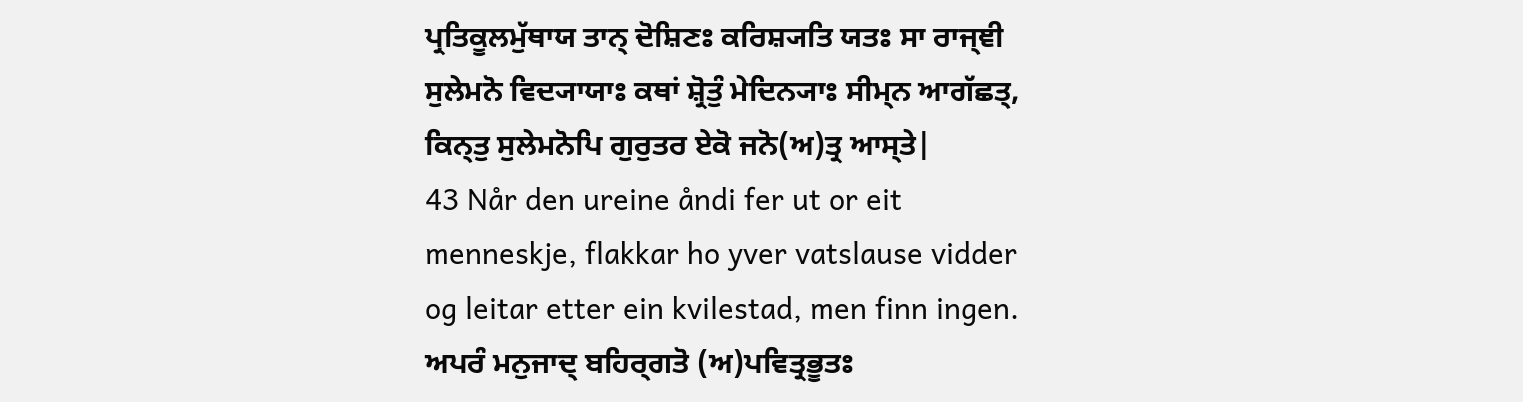ਪ੍ਰਤਿਕੂਲਮੁੱਥਾਯ ਤਾਨ੍ ਦੋਸ਼ਿਣਃ ਕਰਿਸ਼੍ਯਤਿ ਯਤਃ ਸਾ ਰਾਜ੍ਞੀ ਸੁਲੇਮਨੋ ਵਿਦ੍ਯਾਯਾਃ ਕਥਾਂ ਸ਼੍ਰੋਤੁੰ ਮੇਦਿਨ੍ਯਾਃ ਸੀਮ੍ਨ ਆਗੱਛਤ੍, ਕਿਨ੍ਤੁ ਸੁਲੇਮਨੋਪਿ ਗੁਰੁਤਰ ਏਕੋ ਜਨੋ(ਅ)ਤ੍ਰ ਆਸ੍ਤੇ|
43 Når den ureine åndi fer ut or eit menneskje, flakkar ho yver vatslause vidder og leitar etter ein kvilestad, men finn ingen.
ਅਪਰੰ ਮਨੁਜਾਦ੍ ਬਹਿਰ੍ਗਤੋ (ਅ)ਪਵਿਤ੍ਰਭੂਤਃ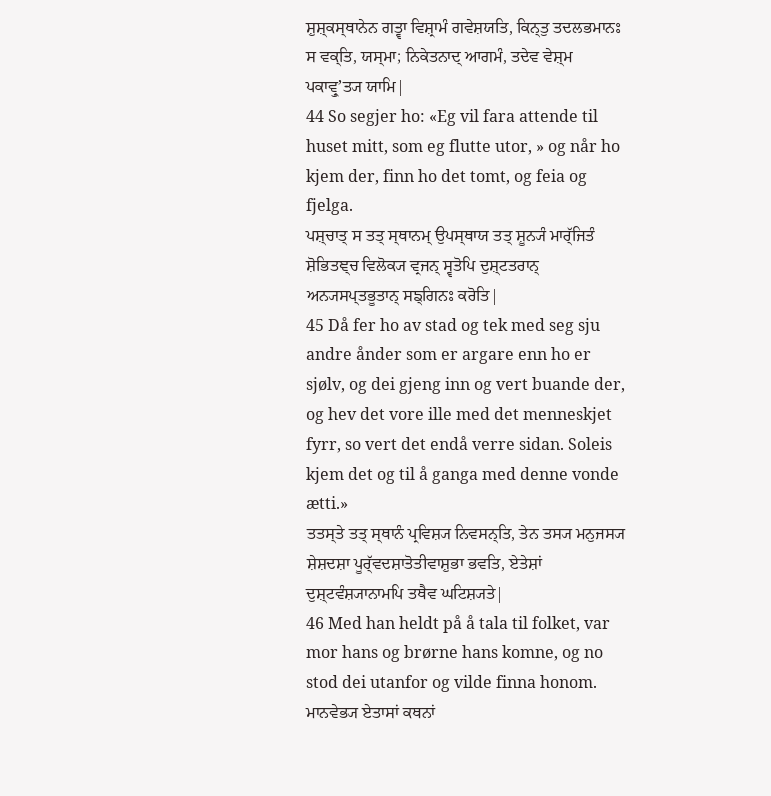ਸ਼ੁਸ਼੍ਕਸ੍ਥਾਨੇਨ ਗਤ੍ਵਾ ਵਿਸ਼੍ਰਾਮੰ ਗਵੇਸ਼ਯਤਿ, ਕਿਨ੍ਤੁ ਤਦਲਭਮਾਨਃ ਸ ਵਕ੍ਤਿ, ਯਸ੍ਮਾ; ਨਿਕੇਤਨਾਦ੍ ਆਗਮੰ, ਤਦੇਵ ਵੇਸ਼੍ਮ ਪਕਾਵ੍ਰੁʼਤ੍ਯ ਯਾਮਿ|
44 So segjer ho: «Eg vil fara attende til huset mitt, som eg flutte utor, » og når ho kjem der, finn ho det tomt, og feia og fjelga.
ਪਸ਼੍ਚਾਤ੍ ਸ ਤਤ੍ ਸ੍ਥਾਨਮ੍ ਉਪਸ੍ਥਾਯ ਤਤ੍ ਸ਼ੂਨ੍ਯੰ ਮਾਰ੍ੱਜਿਤੰ ਸ਼ੋਭਿਤਞ੍ਚ ਵਿਲੋਕ੍ਯ ਵ੍ਰਜਨ੍ ਸ੍ਵਤੋਪਿ ਦੁਸ਼੍ਟਤਰਾਨ੍ ਅਨ੍ਯਸਪ੍ਤਭੂਤਾਨ੍ ਸਙ੍ਗਿਨਃ ਕਰੋਤਿ|
45 Då fer ho av stad og tek med seg sju andre ånder som er argare enn ho er sjølv, og dei gjeng inn og vert buande der, og hev det vore ille med det menneskjet fyrr, so vert det endå verre sidan. Soleis kjem det og til å ganga med denne vonde ætti.»
ਤਤਸ੍ਤੇ ਤਤ੍ ਸ੍ਥਾਨੰ ਪ੍ਰਵਿਸ਼੍ਯ ਨਿਵਸਨ੍ਤਿ, ਤੇਨ ਤਸ੍ਯ ਮਨੁਜਸ੍ਯ ਸ਼ੇਸ਼ਦਸ਼ਾ ਪੂਰ੍ੱਵਦਸ਼ਾਤੋਤੀਵਾਸ਼ੁਭਾ ਭਵਤਿ, ਏਤੇਸ਼ਾਂ ਦੁਸ਼੍ਟਵੰਸ਼੍ਯਾਨਾਮਪਿ ਤਥੈਵ ਘਟਿਸ਼੍ਯਤੇ|
46 Med han heldt på å tala til folket, var mor hans og brørne hans komne, og no stod dei utanfor og vilde finna honom.
ਮਾਨਵੇਭ੍ਯ ਏਤਾਸਾਂ ਕਥਨਾਂ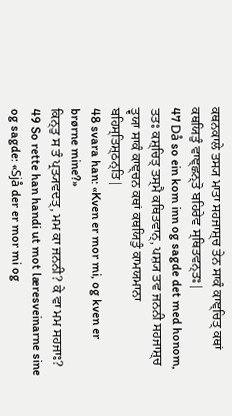ਕਥਨਕਾਲੇ ਤਸ੍ਯ ਮਾਤਾ ਸਹਜਾਸ਼੍ਚ ਤੇਨ ਸਾਕੰ ਕਾਞ੍ਚਿਤ੍ ਕਥਾਂ ਕਥਯਿਤੁੰ ਵਾਞ੍ਛਨ੍ਤੋ ਬਹਿਰੇਵ ਸ੍ਥਿਤਵਨ੍ਤਃ|
47 Då so ein kom inn og sagde det med honom,
ਤਤਃ ਕਸ਼੍ਚਿਤ੍ ਤਸ੍ਮੈ ਕਥਿਤਵਾਨ੍, ਪਸ਼੍ਯ ਤਵ ਜਨਨੀ ਸਹਜਾਸ਼੍ਚ ਤ੍ਵਯਾ ਸਾਕੰ ਕਾਞ੍ਚਨ ਕਥਾਂ ਕਥਯਿਤੁੰ ਕਾਮਯਮਾਨਾ ਬਹਿਸ੍ਤਿਸ਼੍ਠਨ੍ਤਿ|
48 svara han: «Kven er mor mi, og kven er brørne mine?»
ਕਿਨ੍ਤੁ ਸ ਤੰ ਪ੍ਰਤ੍ਯਵਦਤ੍, ਮਮ ਕਾ ਜਨਨੀ? ਕੇ ਵਾ ਮਮ ਸਹਜਾਃ?
49 So rette han handi ut mot læresveinarne sine og sagde: «Sjå der er mor mi og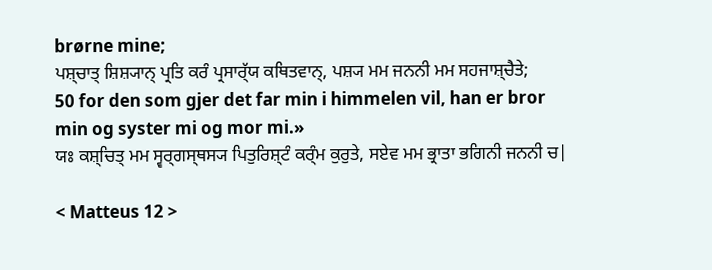brørne mine;
ਪਸ਼੍ਚਾਤ੍ ਸ਼ਿਸ਼੍ਯਾਨ੍ ਪ੍ਰਤਿ ਕਰੰ ਪ੍ਰਸਾਰ੍ੱਯ ਕਥਿਤਵਾਨ੍, ਪਸ਼੍ਯ ਮਮ ਜਨਨੀ ਮਮ ਸਹਜਾਸ਼੍ਚੈਤੇ;
50 for den som gjer det far min i himmelen vil, han er bror min og syster mi og mor mi.»
ਯਃ ਕਸ਼੍ਚਿਤ੍ ਮਮ ਸ੍ਵਰ੍ਗਸ੍ਥਸ੍ਯ ਪਿਤੁਰਿਸ਼੍ਟੰ ਕਰ੍ੰਮ ਕੁਰੁਤੇ, ਸਏਵ ਮਮ ਭ੍ਰਾਤਾ ਭਗਿਨੀ ਜਨਨੀ ਚ|

< Matteus 12 >